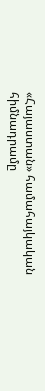«Հայաստան» համահայկական հիմնադրամը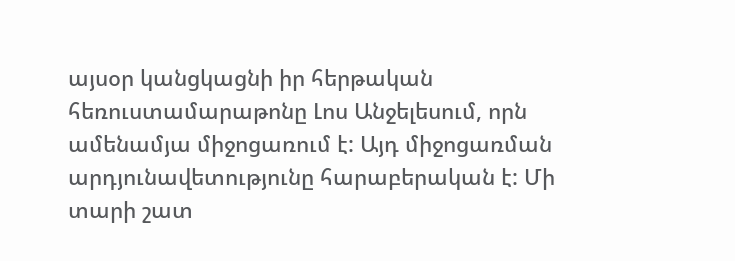այսօր կանցկացնի իր հերթական հեռուստամարաթոնը Լոս Անջելեսում, որն ամենամյա միջոցառում է: Այդ միջոցառման արդյունավետությունը հարաբերական է: Մի տարի շատ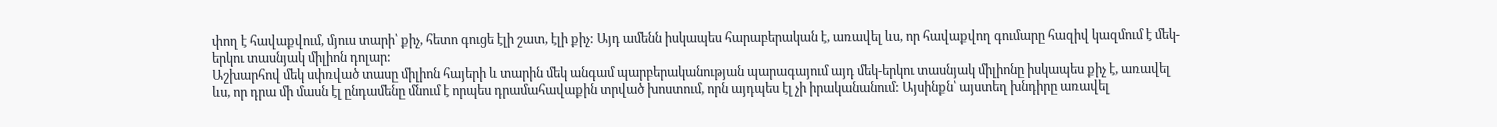փող է հավաքվում, մյուս տարի՝ քիչ, հետո գուցե էլի շատ, էլի քիչ: Այդ ամենն իսկապես հարաբերական է, առավել ևս, որ հավաքվող գումարը հազիվ կազմում է մեկ-երկու տասնյակ միլիոն դոլար:
Աշխարհով մեկ սփռված տասը միլիոն հայերի և տարին մեկ անգամ պարբերականության պարագայում այդ մեկ-երկու տասնյակ միլիոնը իսկապես քիչ է, առավել ևս, որ դրա մի մասն էլ ընդամենը մնում է որպես դրամահավաքին տրված խոստում, որն այդպես էլ չի իրականանում: Այսինքն՝ այստեղ խնդիրը առավել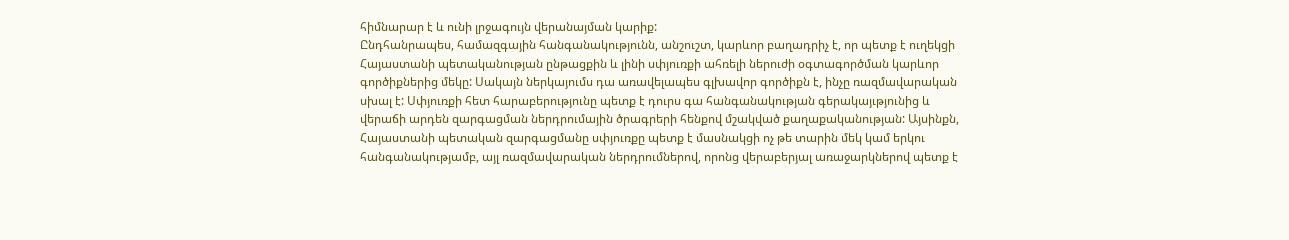հիմնարար է և ունի լրջագույն վերանայման կարիք:
Ընդհանրապես, համազգային հանգանակությունն, անշուշտ, կարևոր բաղադրիչ է, որ պետք է ուղեկցի Հայաստանի պետականության ընթացքին և լինի սփյուռքի ահռելի ներուժի օգտագործման կարևոր գործիքներից մեկը: Սակայն ներկայումս դա առավելապես գլխավոր գործիքն է, ինչը ռազմավարական սխալ է: Սփյուռքի հետ հարաբերությունը պետք է դուրս գա հանգանակության գերակայւթյունից և վերաճի արդեն զարգացման ներդրումային ծրագրերի հենքով մշակված քաղաքականության: Այսինքն, Հայաստանի պետական զարգացմանը սփյուռքը պետք է մասնակցի ոչ թե տարին մեկ կամ երկու հանգանակությամբ, այլ ռազմավարական ներդրումներով, որոնց վերաբերյալ առաջարկներով պետք է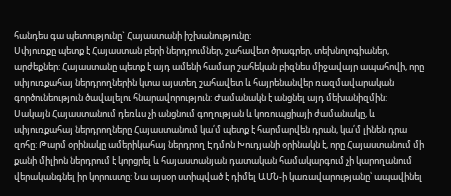հանդես գա պետությունը` Հայաստանի իշխանությունը:
Սփյուռքը պետք է Հայաստան բերի ներդրումներ, շահավետ ծրագրեր, տեխնոլոգիաներ, արժեքներ: Հայաստանը պետք է այդ ամենի համար շահեկան բիզնես միջավայր ապահովի, որը սփյուռքահայ ներդրողներին կտա այստեղ շահավետ և հայրենանվեր ռազմավարական գործունեություն ծավալելու հնարավորություն: Ժամանակն է անցնել այդ մեխանիզմին:
Սակայն Հայաստանում դեռևս չի անցնում գողության և կոռուպցիայի ժամանակը, և սփյուռքահայ ներդրողները Հայաստանում կա՛մ պետք է հարմարվեն դրան, կա՛մ լինեն դրա զոհը: Թարմ օրինակը ամերիկահայ ներդրող Էդմոն Խուդյանի օրինակն է, որը Հայաստանում մի քանի միլիոն ներդրում է կորցրել և հայաստանյան դատական համակարգում չի կարողանում վերականգնել իր կորուստը: Նա այսօր ստիպված է դիմել ԱՄՆ-ի կառավարությանը՝ ապավինել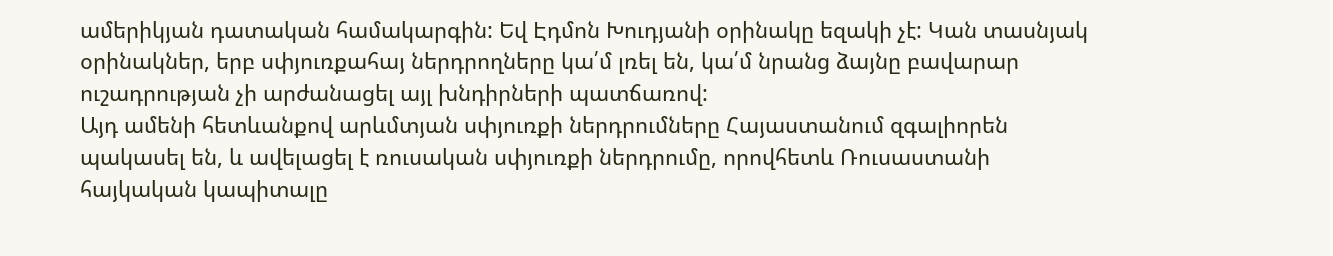ամերիկյան դատական համակարգին: Եվ Էդմոն Խուդյանի օրինակը եզակի չէ: Կան տասնյակ օրինակներ, երբ սփյուռքահայ ներդրողները կա՛մ լռել են, կա՛մ նրանց ձայնը բավարար ուշադրության չի արժանացել այլ խնդիրների պատճառով:
Այդ ամենի հետևանքով արևմտյան սփյուռքի ներդրումները Հայաստանում զգալիորեն պակասել են, և ավելացել է ռուսական սփյուռքի ներդրումը, որովհետև Ռուսաստանի հայկական կապիտալը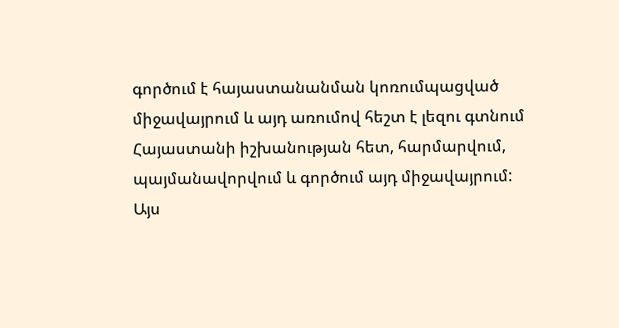գործում է հայաստանանման կոռումպացված միջավայրում և այդ առումով հեշտ է լեզու գտնում Հայաստանի իշխանության հետ, հարմարվում, պայմանավորվում և գործում այդ միջավայրում:
Այս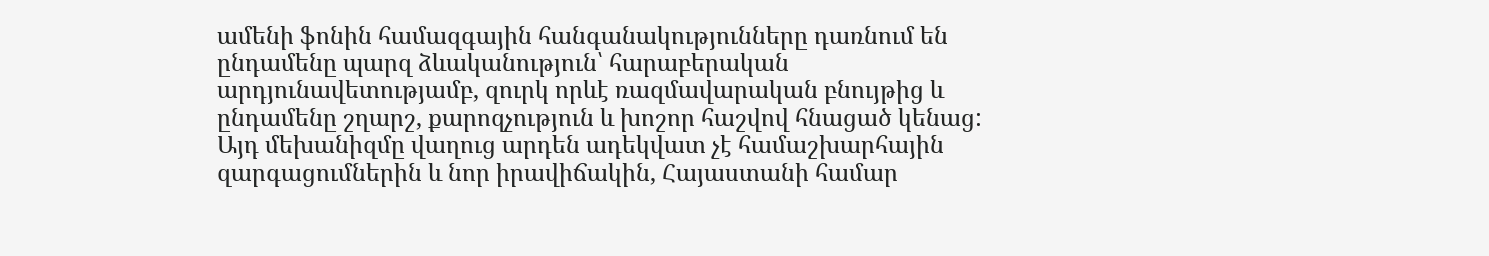ամենի ֆոնին համազգային հանգանակությունները դառնում են ընդամենը պարզ ձևականություն՝ հարաբերական արդյունավետությամբ, զուրկ որևէ ռազմավարական բնույթից և ընդամենը շղարշ, քարոզչություն և խոշոր հաշվով հնացած կենաց: Այդ մեխանիզմը վաղուց արդեն ադեկվատ չէ համաշխարհային զարգացումներին և նոր իրավիճակին, Հայաստանի համար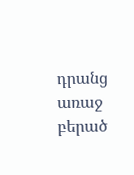դրանց առաջ բերած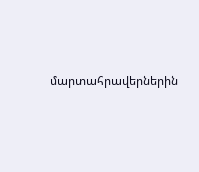մարտահրավերներին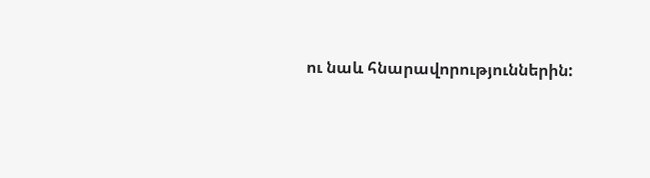ու նաև հնարավորություններին: